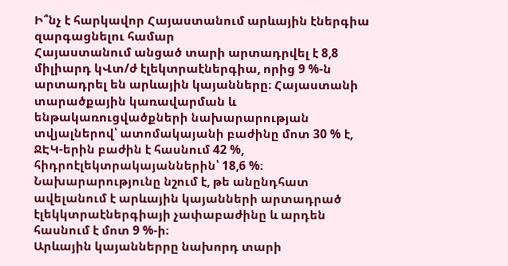Ի՞նչ է հարկավոր Հայաստանում արևային էներգիա զարգացնելու համար
Հայաստանում անցած տարի արտադրվել է 8,8 միլիարդ կՎտ/ժ էլեկտրաէներգիա, որից 9 %-ն արտադրել են արևային կայանները։ Հայաստանի տարածքային կառավարման և ենթակառուցվածքների նախարարության տվյալներով՝ ատոմակայանի բաժինը մոտ 30 % է, ՋԷԿ-երին բաժին է հասնում 42 %, հիդրոէլեկտրակայաններին՝ 18,6 %։ Նախարարությունը նշում է, թե անընդհատ ավելանում է արևային կայանների արտադրած էլեկկտրաէներգիայի չափաբաժինը և արդեն հասնում է մոտ 9 %-ի։
Արևային կայաններրը նախորդ տարի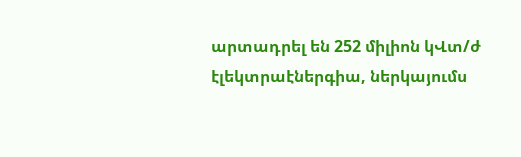արտադրել են 252 միլիոն կՎտ/ժ էլեկտրաէներգիա, ներկայումս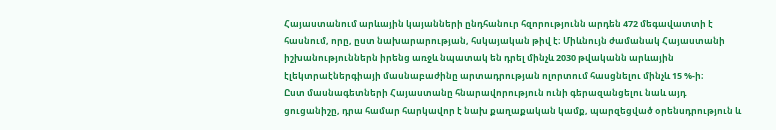Հայաստանում արևային կայանների ընդհանուր հզորությունն արդեն 472 մեգավատտի է հասնում, որը, ըստ նախարարության, հսկայական թիվ է։ Միևնույն ժամանակ Հայաստանի իշխանություններն իրենց առջև նպատակ են դրել մինչև 2030 թվականն արևային էլեկտրաէներգիայի մասնաբաժինը արտադրության ոլորտում հասցնելու մինչև 15 %-ի։
Ըստ մասնագետների Հայաստանը հնարավորություն ունի գերազանցելու նաև այդ ցուցանիշը, դրա համար հարկավոր է նախ քաղաքական կամք, պարզեցված օրենսդրություն և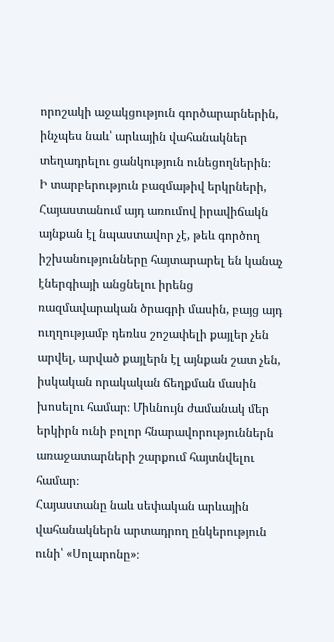որոշակի աջակցություն գործարարներին, ինչպես նաև՝ արևային վահանակներ տեղադրելու ցանկություն ունեցողներին։
Ի տարբերություն բազմաթիվ երկրների, Հայաստանում այդ առումով իրավիճակն այնքան էլ նպաստավոր չէ, թեև գործող իշխանությունները հայտարարել են կանաչ էներգիայի անցնելու իրենց ռազմավարական ծրագրի մասին, բայց այդ ուղղությամբ դեռևս շոշափելի քայլեր չեն արվել, արված քայլերն էլ այնքան շատ չեն, իսկական որակական ճեղքման մասին խոսելու համար։ Միևնույն ժամանակ մեր երկիրն ունի բոլոր հնարավորություններն առաջատարների շարքում հայտնվելու համար։
Հայաստանը նաև սեփական արևային վահանակներն արտադրող ընկերություն ունի՝ «Սոլարոնը»։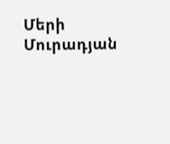Մերի Մուրադյան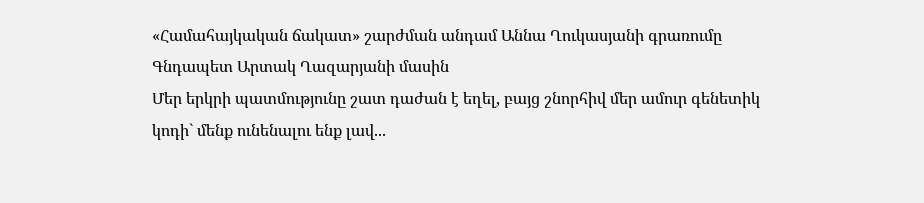«Համահայկական ճակատ» շարժման անդամ Աննա Ղուկասյանի գրառումը Գնդապետ Արտակ Ղազարյանի մասին
Մեր երկրի պատմությունը շատ դաժան է եղել, բայց շնորհիվ մեր ամուր գենետիկ կոդի` մենք ունենալու ենք լավ...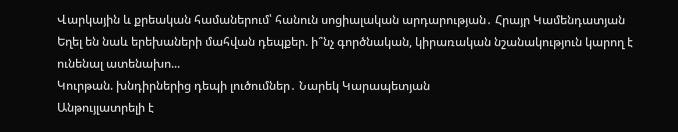Վարկային և քրեական համաներում՝ հանուն սոցիալական արդարության․ Հրայր Կամենդատյան
Եղել են նաև երեխաների մահվան դեպքեր. ի՞նչ գործնական, կիրառական նշանակություն կարող է ունենալ ատենախո...
Կուրթան. խնդիրներից դեպի լուծումներ․ Նարեկ Կարապետյան
Անթույլատրելի է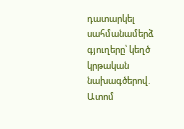դատարկել սահմանամերձ գյուղերը՝ կեղծ կրթական նախագծերով. Ատոմ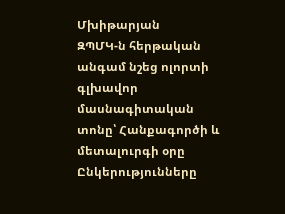Մխիթարյան
ԶՊՄԿ-ն հերթական անգամ նշեց ոլորտի գլխավոր մասնագիտական տոնը՝ Հանքագործի և մետալուրգի օրը
Ընկերությունները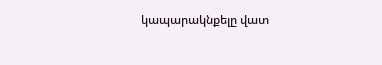կապարակնքելը վատ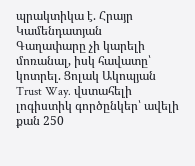պրակտիկա է. Հրայր Կամենդատյան
Գաղափարը չի կարելի մոռանալ, իսկ հավատը՝ կոտրել. Ցոլակ Ակոպյան
Trust Way. վստահելի լոգիստիկ գործընկեր՝ ավելի քան 250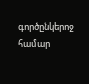գործընկերոջ համար